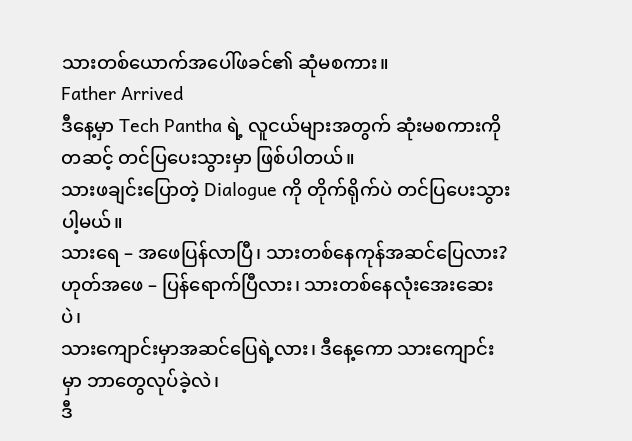သားတစ်ယောက်အပေါ်ဖခင်၏ ဆုံမစကား။
Father Arrived
ဒီနေ့မှာ Tech Pantha ရဲ့ လူငယ်များအတွက် ဆုံးမစကားကို တဆင့် တင်ပြပေးသွားမှာ ဖြစ်ပါတယ်။
သားဖချင်းပြောတဲ့ Dialogue ကို တိုက်ရိုက်ပဲ တင်ပြပေးသွားပါ့မယ်။
သားရေ – အဖေပြန်လာပြီ၊ သားတစ်နေကုန်အဆင်ပြေလား?
ဟုတ်အဖေ – ပြန်ရောက်ပြီလား၊ သားတစ်နေလုံးအေးဆေးပဲ၊
သားကျောင်းမှာအဆင်ပြေရဲ့လား၊ ဒီနေ့ကော သားကျောင်းမှာ ဘာတွေလုပ်ခဲ့လဲ၊
ဒီ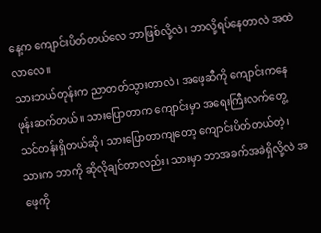နေ့က ကျောင်းပိတ်တယ်လေ ဘာဖြစ်လို့လဲ၊ ဘာလို့ရပ်နေတာလဲ အထဲလာလေ။
သားဘယ်တုန်းက ညာတတ်သွားတာလဲ၊ အဖေ့ဆီကို ကျောင်းကနေ ဖုန်းဆက်တယ်။ သားပြောတာက ကျောင်းမှာ အရေးကြီးလက်တွေ့သင်တန်းရှိတယ်ဆို၊ သားပြောတာကျတော့ ကျောင်းပိတ်တယ်တဲ့၊ သားက ဘာကို ဆိုလိုချင်တာလည်း၊ သားမှာ ဘာအခက်အခဲရှိလို့လဲ အဖေ့ကို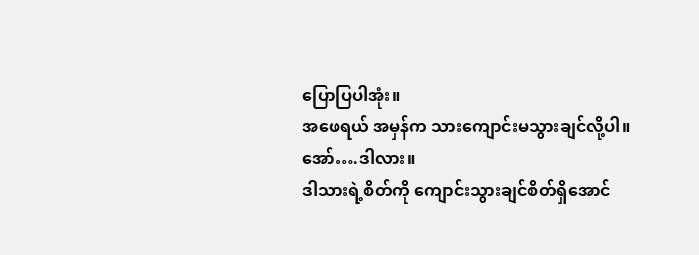ပြောပြပါအုံး။
အဖေရယ် အမှန်က သားကျောင်းမသွားချင်လို့ပါ။
အော်….ဒါလား။
ဒါသားရဲ့စိတ်ကို ကျောင်းသွားချင်စိတ်ရှိအောင်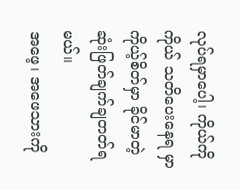လုပ်ရမှာပေါ့၊ ကိုယ်ကိုကိုယ် သတိပေးနေရ မှာ ကိုယ့်စိတ်မှာ ခိုင်မာတဲ့ ဆုံးဖြတ်ချက်ချတတ်ရမယ်။
အဖေ့၊ အဖေသားကို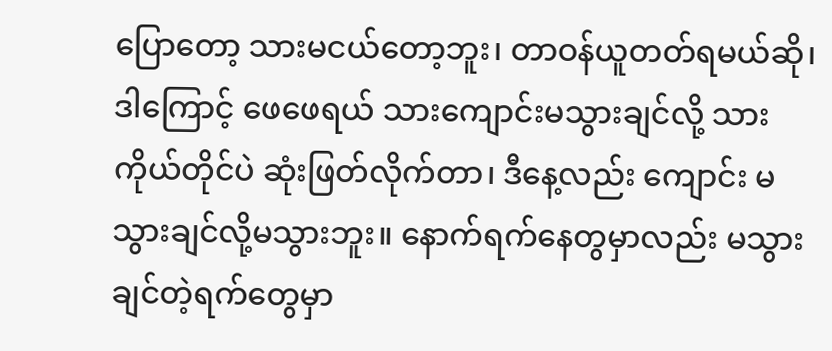ပြောတော့ သားမငယ်တော့ဘူး၊ တာဝန်ယူတတ်ရမယ်ဆို၊ ဒါကြောင့် ဖေဖေရယ် သားကျောင်းမသွားချင်လို့ သားကိုယ်တိုင်ပဲ ဆုံးဖြတ်လိုက်တာ၊ ဒီနေ့လည်း ကျောင်း မသွားချင်လို့မသွားဘူး။ နောက်ရက်နေတွမှာလည်း မသွားချင်တဲ့ရက်တွေမှာ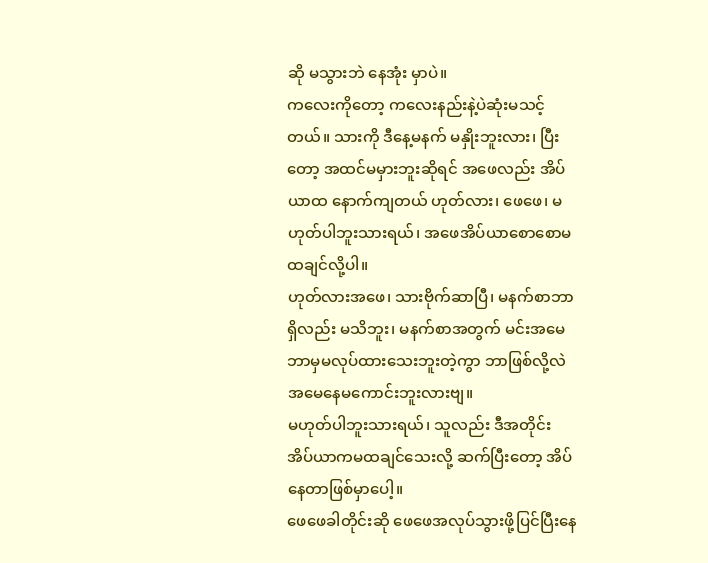ဆို မသွားဘဲ နေအုံး မှာပဲ။
ကလေးကိုတော့ ကလေးနည်းနဲ့ပဲဆုံးမသင့်တယ်။ သားကို ဒီနေ့မနက် မနှိုးဘူးလား၊ ပြီးတော့ အထင်မမှားဘူးဆိုရင် အဖေလည်း အိပ်ယာထ နောက်ကျတယ် ဟုတ်လား၊ ဖေဖေ၊ မဟုတ်ပါဘူးသားရယ်၊ အဖေအိပ်ယာစောစောမထချင်လို့ပါ။
ဟုတ်လားအဖေ၊ သားဗိုက်ဆာပြီ၊ မနက်စာဘာရှိလည်း မသိဘူး၊ မနက်စာအတွက် မင်းအမေ ဘာမှမလုပ်ထားသေးဘူးတဲ့ကွာ ဘာဖြစ်လို့လဲ အမေနေမကောင်းဘူးလားဗျ။
မဟုတ်ပါဘူးသားရယ်၊ သူလည်း ဒီအတိုင်း အိပ်ယာကမထချင်သေးလို့ ဆက်ပြီးတော့ အိပ်နေတာဖြစ်မှာပေါ့။
ဖေဖေခါတိုင်းဆို ဖေဖေအလုပ်သွားဖို့ပြင်ပြီးနေ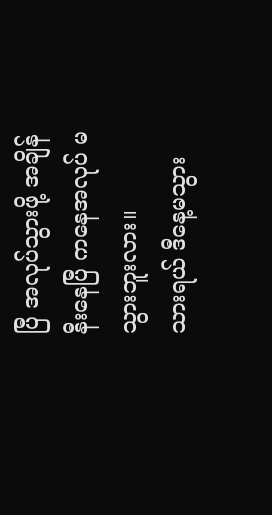ပြီ အလုပ်သွားဖို့ အချိန်နီးနေပြီ ကနေအလုပ် မသွားဘူးလား။
သားရယ် ဒီနေ့မသွား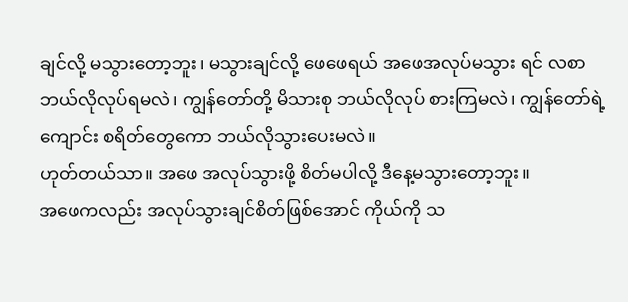ချင်လို့ မသွားတော့ဘူး၊ မသွားချင်လို့ ဖေဖေရယ် အဖေအလုပ်မသွား ရင် လစာဘယ်လိုလုပ်ရမလဲ၊ ကျွန်တော်တို့ မိသားစု ဘယ်လိုလုပ် စားကြမလဲ၊ ကျွန်တော်ရဲ့ ကျောင်း စရိတ်တွေကော ဘယ်လိုသွားပေးမလဲ။
ဟုတ်တယ်သာ။ အဖေ အလုပ်သွားဖို့ စိတ်မပါလို့ ဒီနေ့မသွားတော့ဘူး။
အဖေကလည်း အလုပ်သွားချင်စိတ်ဖြစ်အောင် ကိုယ်ကို သ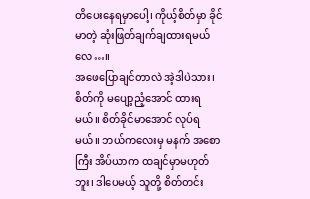တိပေးနေရမှာပေါ့၊ ကိုယ့်စိတ်မှာ ခိုင်မာတဲ့ ဆုံးဖြတ်ချက်ချထားရမယ်လေ…။
အဖေပြောချင်တာလဲ အဲ့ဒါပဲသား၊ စိတ်ကို မပျော့ညံ့အောင် ထားရမယ်။ စိတ်ခိုင်မာအောင် လုပ်ရမယ်။ ဘယ်ကလေးမှ မနက် အစောကြီး အိပ်ယာက ထချင်မှာမဟုတ်ဘူး၊ ဒါပေမယ့် သူတို့ စိတ်တင်း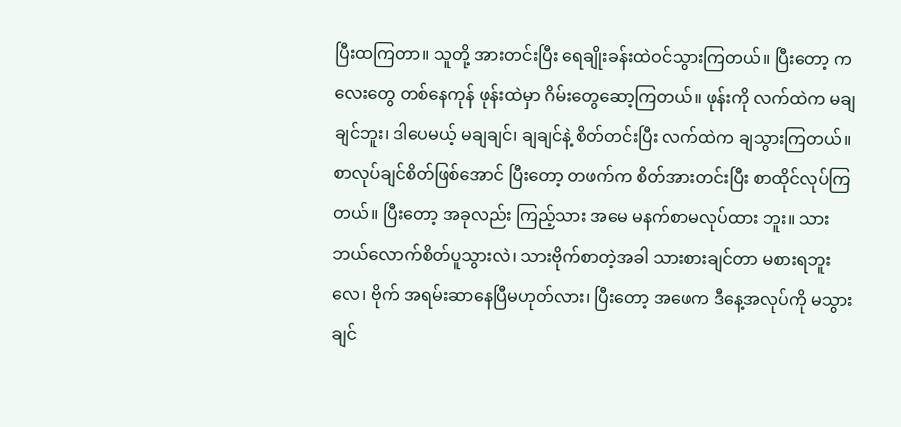ပြီးထကြတာ။ သူတို့ အားတင်းပြီး ရေချိုးခန်းထဲဝင်သွားကြတယ်။ ပြီးတော့ ကလေးတွေ တစ်နေကုန် ဖုန်းထဲမှာ ဂိမ်းတွေဆော့ကြတယ်။ ဖုန်းကို လက်ထဲက မချချင်ဘူး၊ ဒါပေမယ့် မချချင်၊ ချချင်နဲ့ စိတ်တင်းပြီး လက်ထဲက ချသွားကြတယ်။ စာလုပ်ချင်စိတ်ဖြစ်အောင် ပြီးတော့ တဖက်က စိတ်အားတင်းပြီး စာထိုင်လုပ်ကြတယ်။ ပြီးတော့ အခုလည်း ကြည့်သား အမေ မနက်စာမလုပ်ထား ဘူး။ သားဘယ်လောက်စိတ်ပူသွားလဲ၊ သားဗိုက်စာတဲ့အခါ သားစားချင်တာ မစားရဘူးလေ၊ ဗိုက် အရမ်းဆာနေပြီမဟုတ်လား၊ ပြီးတော့ အဖေက ဒီနေ့အလုပ်ကို မသွားချင်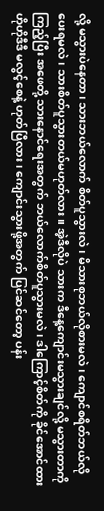လို့ မသွားပဲနေတာ၊ သားဘယ်လောက် စိတ်ပူသွားလဲ၊ မိသားစုဘယ်လိုစားမလဲ၊ ကျောင်စရိတ်ဘယ်လိုပေးရမလဲ၊ သားစိတ်ပူသွားတယ်မဟုတ်လား။ အဲ့ဒီလိုပဲ သားက ဒီနေ့ကျောင်းမသွားချင်လို့ မသွားတာကို ကြည့်ပြီး အဖေတို့ သားနောင်ရေးအတွက် ဘယ်လောက်စိတ်ပူသွားမလဲ၊ ဒါကြောင့်စိတ်ကို ခိုင်အောင်ထား ဟိုဟိုဒီဒီ မလွင့်စေနဲ့ ဟုတ်ပြီလား၊ ကျောင်းသွားဖို့အတွက် ပြင်ဆင်တော့ ပန်း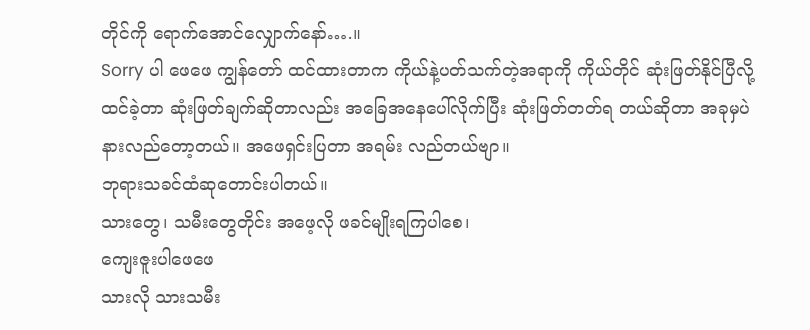တိုင်ကို ရောက်အောင်လျှောက်နော်….။
Sorry ပါ ဖေဖေ ကျွန်တော် ထင်ထားတာက ကိုယ်နဲ့ပတ်သက်တဲ့အရာကို ကိုယ်တိုင် ဆုံးဖြတ်နိုင်ပြီလို့ ထင်ခဲ့တာ ဆုံးဖြတ်ချက်ဆိုတာလည်း အခြေအနေပေါ်လိုက်ပြီး ဆုံးဖြတ်တတ်ရ တယ်ဆိုတာ အခုမှပဲ နားလည်တော့တယ်။ အဖေရှင်းပြတာ အရမ်း လည်တယ်ဗျာ။
ဘုရားသခင်ထံဆုတောင်းပါတယ်။
သားတွေ၊ သမီးတွေတိုင်း အဖေ့လို ဖခင်မျိုးရကြပါစေ၊
ကျေးဇူးပါဖေဖေ
သားလို သားသမီး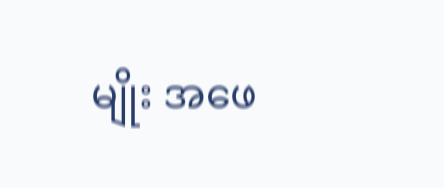မျိုး အဖေ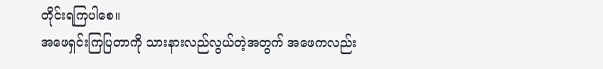တိုင်းရကြပါစေ။
အဖေရှင်းကြပြတာကို သားနားလည်လွယ်တဲ့အတွက် အဖေကလည်း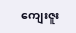ကျေးဇူး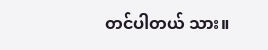တင်ပါတယ် သား။